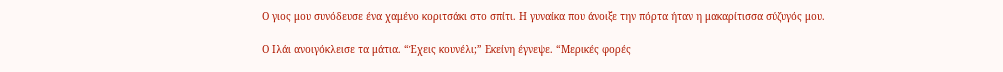Ο γιος μου συνόδευσε ένα χαμένο κοριτσάκι στο σπίτι. Η γυναίκα που άνοιξε την πόρτα ήταν η μακαρίτισσα σύζυγός μου.

Ο Ιλάι ανοιγόκλεισε τα μάτια. “Έχεις κουνέλι;” Εκείνη έγνεψε. “Μερικές φορές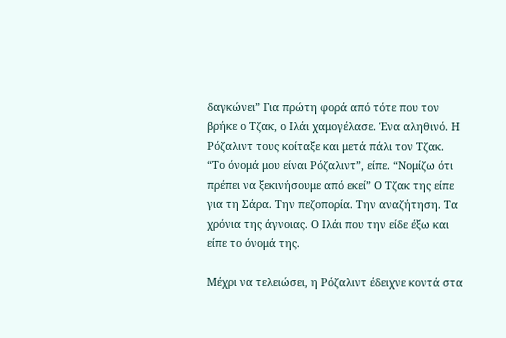δαγκώνει” Για πρώτη φορά από τότε που τον βρήκε ο Τζακ, ο Ιλάι χαμογέλασε. Ένα αληθινό. Η Ρόζαλιντ τους κοίταξε και μετά πάλι τον Τζακ. “Το όνομά μου είναι Ρόζαλιντ”, είπε. “Νομίζω ότι πρέπει να ξεκινήσουμε από εκεί” Ο Τζακ της είπε για τη Σάρα. Την πεζοπορία. Την αναζήτηση. Τα χρόνια της άγνοιας. Ο Ιλάι που την είδε έξω και είπε το όνομά της.

Μέχρι να τελειώσει, η Ρόζαλιντ έδειχνε κοντά στα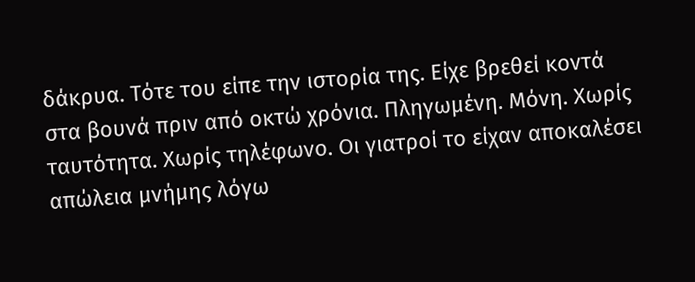δάκρυα. Τότε του είπε την ιστορία της. Είχε βρεθεί κοντά στα βουνά πριν από οκτώ χρόνια. Πληγωμένη. Μόνη. Χωρίς ταυτότητα. Χωρίς τηλέφωνο. Οι γιατροί το είχαν αποκαλέσει απώλεια μνήμης λόγω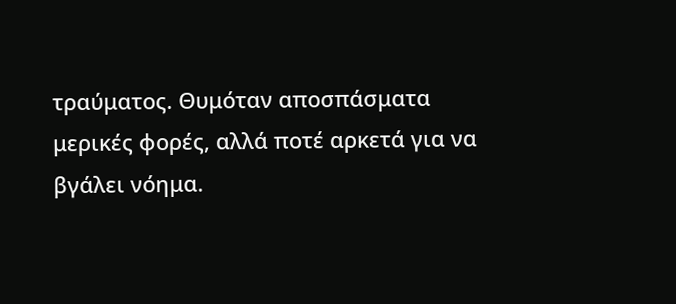τραύματος. Θυμόταν αποσπάσματα μερικές φορές, αλλά ποτέ αρκετά για να βγάλει νόημα.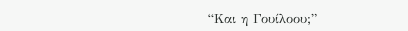“Και η Γουίλοου;”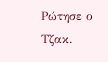Ρώτησε ο Τζακ.